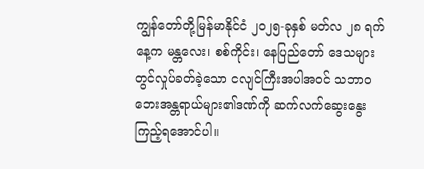ကျွန်တော်တို့မြန်မာနိုင်ငံ ၂၀၂၅-ခုနှစ် မတ်လ ၂၈ ရက်နေ့က မန္တလေး၊ စစ်ကိုင်း၊ နေပြည်တော် ဒေသများတွင်လှုပ်ခတ်ခဲ့သော ငလျင်ကြီးအပါအဝင် သဘာဝ ဘေးအန္တရာယ်များ၏ဒဏ်ကို ဆက်လက်ဆွေးနွေးကြည့်ရအောင်ပါ။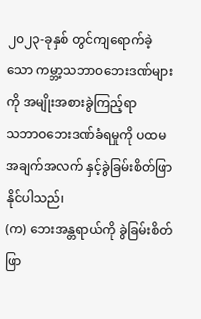၂၀၂၃-ခုနှစ် တွင်ကျရောက်ခဲ့သော ကမ္ဘာ့သဘာဝဘေးဒဏ်များကို အမျိုးအစားခွဲကြည့်ရာ
သဘာဝဘေးဒဏ်ခံရမှုကို ပထမ အချက်အလက် နှင့်ခွဲခြမ်းစိတ်ဖြာနိုင်ပါသည်၊
(က) ဘေးအန္တရာယ်ကို ခွဲခြမ်းစိတ်ဖြာ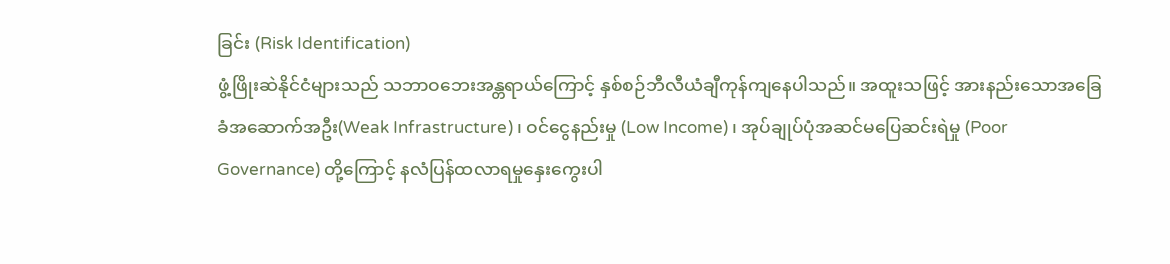ခြင်း (Risk Identification)
ဖွံ့ဖြိုးဆဲနိုင်ငံများသည် သဘာဝဘေးအန္တရာယ်ကြောင့် နှစ်စဉ်ဘီလီယံချီကုန်ကျနေပါသည်။ အထူးသဖြင့် အားနည်းသောအခြေခံအဆောက်အဦး(Weak Infrastructure)၊ ဝင်ငွေနည်းမှု (Low Income)၊ အုပ်ချုပ်ပုံအဆင်မပြေဆင်းရဲမှု (Poor Governance) တို့ကြောင့် နလံပြန်ထလာရမှုနှေးကွေးပါ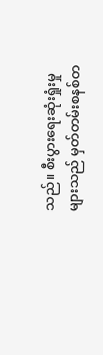သည်။ စီးပွားရေးဆုံးရှုံးမှုများသည် မှတ်တမ်းစနစ်တ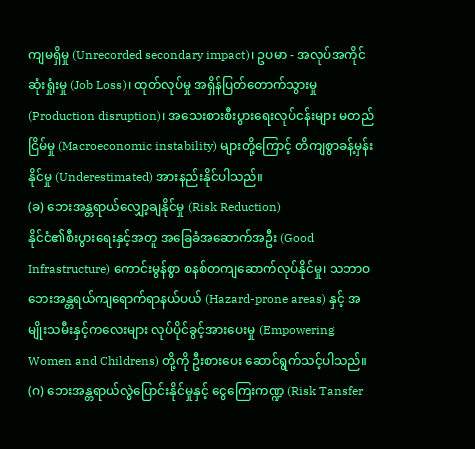ကျမရှိမှု (Unrecorded secondary impact)၊ ဥပမာ - အလုပ်အကိုင်ဆုံးရှုံးမှု (Job Loss)၊ ထုတ်လုပ်မှု အရှိန်ပြတ်တောက်သွားမှု (Production disruption)၊ အသေးစားစီးပွားရေးလုပ်ငန်းများ မတည်ငြိမ်မှု (Macroeconomic instability) များတို့ကြောင့် တိကျစွာခန့်မှန်းနိုင်မှု (Underestimated) အားနည်းနိုင်ပါသည်။
(ခ) ဘေးအန္တရာယ်လျှော့ချနိုင်မှု (Risk Reduction)
နိုင်ငံ၏စီးပွားရေးနှင့်အတူ အခြေခံအဆောက်အဦး (Good Infrastructure) ကောင်းမွန်စွာ စနစ်တကျဆောက်လုပ်နိုင်မှု၊ သဘာဝဘေးအန္တရယ်ကျရောက်ရာနယ်ပယ် (Hazard-prone areas) နှင့် အမျိုးသမီးနှင့်ကလေးများ လုပ်ပိုင်ခွင့်အားပေးမှု (Empowering Women and Childrens) တို့ကို ဦးစားပေး ဆောင်ရွက်သင့်ပါသည်။
(ဂ) ဘေးအန္တရာယ်လွဲပြောင်းနိုင်မှုနှင့် ငွေကြေးကဏ္ဍ (Risk Tansfer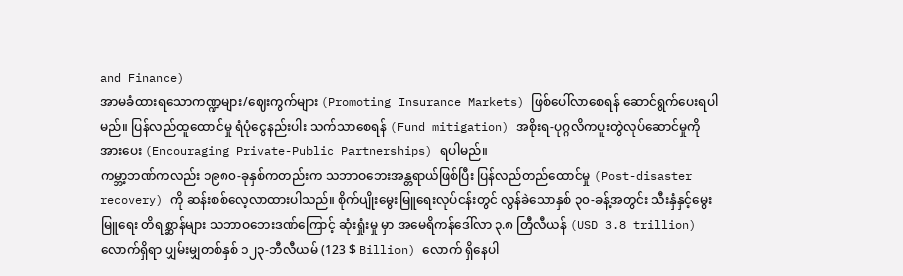and Finance)
အာမခံထားရသောကဏ္ဍများ/ဈေးကွက်များ (Promoting Insurance Markets) ဖြစ်ပေါ်လာစေရန် ဆောင်ရွက်ပေးရပါမည်။ ပြန်လည်ထူထောင်မှု ရံပုံငွေနည်းပါး သက်သာစေရန် (Fund mitigation) အစိုးရ-ပုဂ္ဂလိကပူးတွဲလုပ်ဆောင်မှုကို အားပေး (Encouraging Private-Public Partnerships) ရပါမည်။
ကမ္ဘာ့ဘဏ်ကလည်း ၁၉၈၀-ခုနှစ်ကတည်းက သဘာဝဘေးအန္တရာယ်ဖြစ်ပြီး ပြန်လည်တည်ထောင်မှု (Post-disaster recovery) ကို ဆန်းစစ်လေ့လာထားပါသည်။ စိုက်ပျိုးမွေးမြူရေးလုပ်ငန်းတွင် လွန်ခဲသောနှစ် ၃၀-ခန့်အတွင်း သီးနှံနှင့်မွေးမြူရေး တိရစ္ဆာန်များ သဘာဝဘေးဒဏ်ကြောင့် ဆုံးရှုံးမှု မှာ အမေရိကန်ဒေါ်လာ ၃.၈ တြီလီယန် (USD 3.8 trillion) လောက်ရှိရာ ပျှမ်းမျှတစ်နှစ် ၁၂၃-ဘီလီယမ် (123 $ Billion) လောက် ရှိနေပါ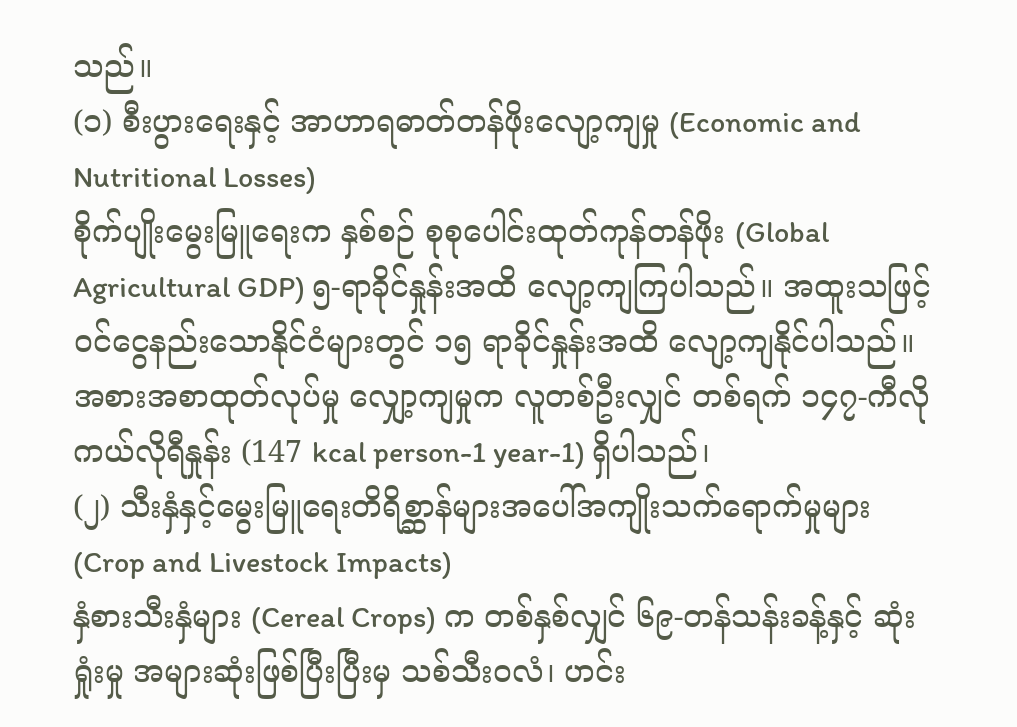သည်။
(၁) စီးပွားရေးနှင့် အာဟာရဓာတ်တန်ဖိုးလျော့ကျမှု (Economic and Nutritional Losses)
စိုက်ပျိုးမွေးမြူရေးက နှစ်စဉ် စုစုပေါင်းထုတ်ကုန်တန်ဖိုး (Global Agricultural GDP) ၅-ရာခိုင်နှုန်းအထိ လျော့ကျကြပါသည်။ အထူးသဖြင့်ဝင်ငွေနည်းသောနိုင်ငံများတွင် ၁၅ ရာခိုင်နှုန်းအထိ လျော့ကျနိုင်ပါသည်။ အစားအစာထုတ်လုပ်မှု လျှော့ကျမှုက လူတစ်ဦးလျှင် တစ်ရက် ၁၄၇-ကီလိုကယ်လိုရီနှုန်း (147 kcal person-1 year-1) ရှိပါသည်၊
(၂) သီးနှံနှင့်မွေးမြူရေးတိရိစ္ဆာန်များအပေါ်အကျိုးသက်ရောက်မှုများ (Crop and Livestock Impacts)
နှံစားသီးနှံများ (Cereal Crops) က တစ်နှစ်လျှင် ၆၉-တန်သန်းခန့်နှင့် ဆုံးရှုံးမှု အများဆုံးဖြစ်ပြီးပြီးမှ သစ်သီးဝလံ၊ ဟင်း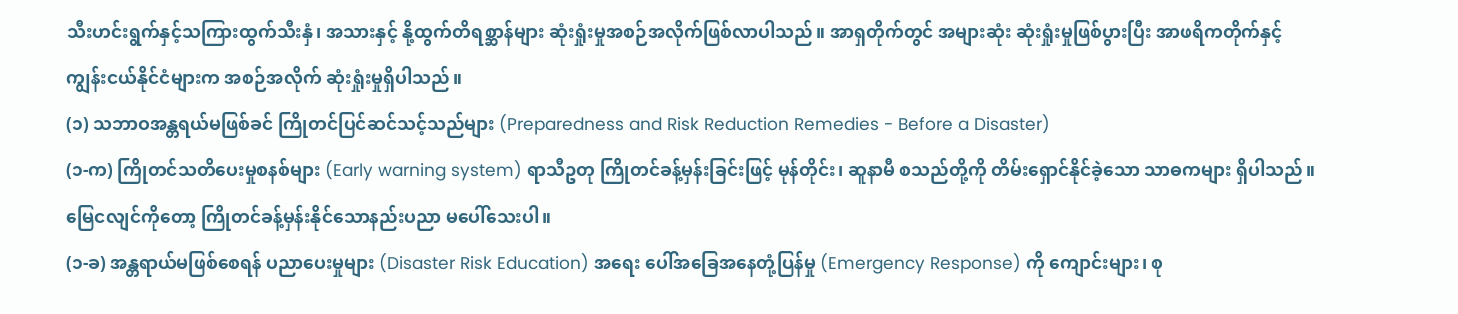သီးဟင်းရွက်နှင့်သကြားထွက်သီးနှံ၊ အသားနှင့် နို့ထွက်တိရစ္ဆာန်များ ဆုံးရှုံးမှုအစဉ်အလိုက်ဖြစ်လာပါသည်။ အာရှတိုက်တွင် အများဆုံး ဆုံးရှုံးမှုဖြစ်ပွားပြီး အာဖရိကတိုက်နှင့် ကျွန်းငယ်နိုင်ငံများက အစဉ်အလိုက် ဆုံးရှုံးမှုရှိပါသည်။
(၁) သဘာဝအန္တရယ်မဖြစ်ခင် ကြိုတင်ပြင်ဆင်သင့်သည်များ (Preparedness and Risk Reduction Remedies - Before a Disaster)
(၁-က) ကြိုတင်သတိပေးမှုစနစ်များ (Early warning system) ရာသီဥတု ကြိုတင်ခန့်မှန်းခြင်းဖြင့် မုန်တိုင်း၊ ဆူနာမီ စသည်တို့ကို တိမ်းရှောင်နိုင်ခဲ့သော သာဓကများ ရှိပါသည်။ မြေငလျင်ကိုတော့ ကြိုတင်ခန့်မှန်းနိုင်သောနည်းပညာ မပေါ်သေးပါ။
(၁-ခ) အန္တရာယ်မဖြစ်စေရန် ပညာပေးမှုများ (Disaster Risk Education) အရေး ပေါ်အခြေအနေတုံ့ပြန်မှု (Emergency Response) ကို ကျောင်းများ၊ စု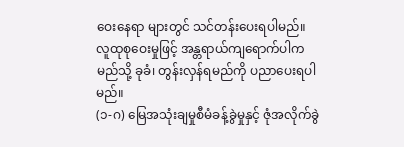ဝေးနေရာ များတွင် သင်တန်းပေးရပါမည်။ လူထုစုဝေးမှုဖြင့် အန္တရာယ်ကျရောက်ပါက မည်သို့ ခုခံ၊ တွန်းလှန်ရမည်ကို ပညာပေးရပါမည်။
(၁-ဂ) မြေအသုံးချမှုစီမံခန့်ခွဲမှုနှင့် ဇုံအလိုက်ခွဲ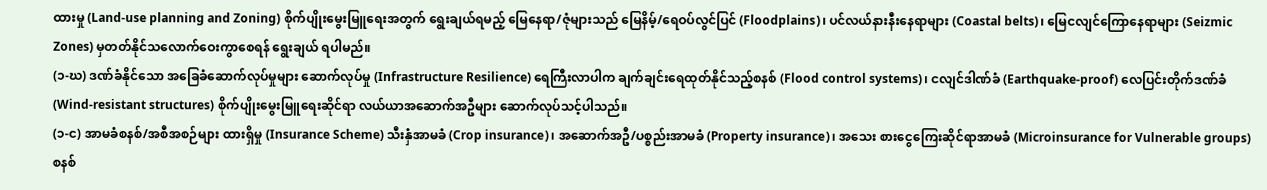ထားမှု (Land-use planning and Zoning) စိုက်ပျိုးမွေးမြူရေးအတွက် ရွေးချယ်ရမည့် မြေနေရာ/ဇုံများသည် မြေနိမ့်/ရေဝပ်လွင်ပြင် (Floodplains)၊ ပင်လယ်နားနီးနေရာများ (Coastal belts)၊ မြေငလျင်ကြောနေရာများ (Seizmic Zones) မှတတ်နိုင်သလောက်ဝေးကွာစေရန် ရွေးချယ် ရပါမည်။
(၁-ဃ) ဒဏ်ခံနိုင်သော အခြေခံဆောက်လုပ်မှုများ ဆောက်လုပ်မှု (Infrastructure Resilience) ရေကြီးလာပါက ချက်ချင်းရေထုတ်နိုင်သည့်စနစ် (Flood control systems)၊ ငလျင်ဒါဏ်ခံ (Earthquake-proof) လေပြင်းတိုက်ဒဏ်ခံ (Wind-resistant structures) စိုက်ပျိုးမွေးမြူရေးဆိုင်ရာ လယ်ယာအဆောက်အဦများ ဆောက်လုပ်သင့်ပါသည်။
(၁-င) အာမခံစနစ်/အစီအစဉ်များ ထားရှိမှု (Insurance Scheme) သီးနှံအာမခံ (Crop insurance)၊ အဆောက်အဦ/ပစ္စည်းအာမခံ (Property insurance)၊ အသေး စားငွေကြေးဆိုင်ရာအာမခံ (Microinsurance for Vulnerable groups) စနစ်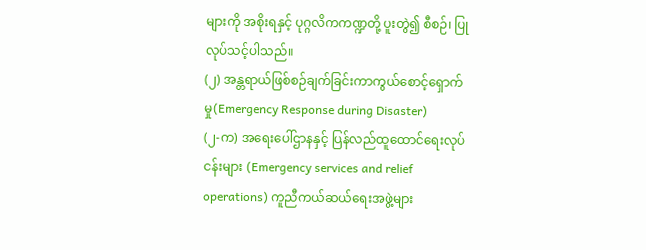များကို အစိုးရနှင့် ပုဂ္ဂလိကကဏ္ဍတို့ ပူးတွဲ၍ စီစဉ်၊ ပြုလုပ်သင့်ပါသည်။
(၂) အန္တရာယ်ဖြစ်စဉ်ချက်ခြင်းကာကွယ်စောင့်ရှောက်မှု(Emergency Response during Disaster)
(၂-က) အရေးပေါ်ဌာနနှင့် ပြန်လည်ထူထောင်ရေးလုပ်ငန်းများ (Emergency services and relief operations) ကူညီကယ်ဆယ်ရေးအဖွဲ့များ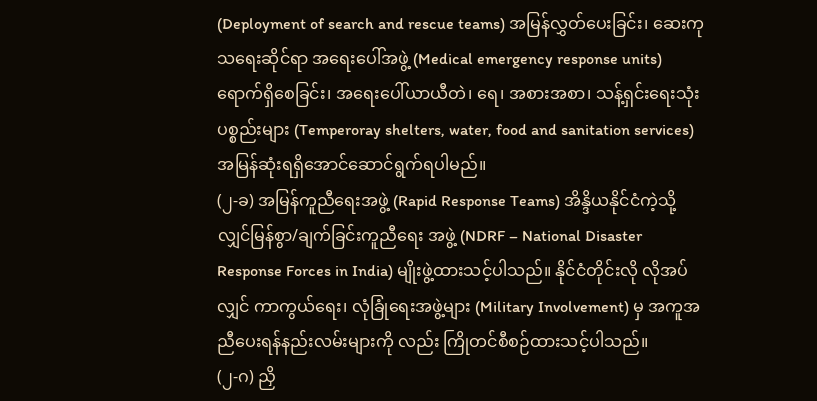(Deployment of search and rescue teams) အမြန်လွှတ်ပေးခြင်း၊ ဆေးကုသရေးဆိုင်ရာ အရေးပေါ်အဖွဲ့ (Medical emergency response units) ရောက်ရှိစေခြင်း၊ အရေးပေါ်ယာယီတဲ၊ ရေ၊ အစားအစာ၊ သန့်ရှင်းရေးသုံးပစ္စည်းများ (Temperoray shelters, water, food and sanitation services) အမြန်ဆုံးရရှိအောင်ဆောင်ရွက်ရပါမည်။
(၂-ခ) အမြန်ကူညီရေးအဖွဲ့ (Rapid Response Teams) အိန္ဒိယနိုင်ငံကဲ့သို့ လျှင်မြန်စွာ/ချက်ခြင်းကူညီရေး အဖွဲ့ (NDRF – National Disaster Response Forces in India) မျိုးဖွဲ့ထားသင့်ပါသည်။ နိုင်ငံတိုင်းလို လိုအပ်လျှင် ကာကွယ်ရေး၊ လုံခြုံရေးအဖွဲ့များ (Military Involvement) မှ အကူအညီပေးရန်နည်းလမ်းများကို လည်း ကြိုတင်စီစဉ်ထားသင့်ပါသည်။
(၂-ဂ) ညှိ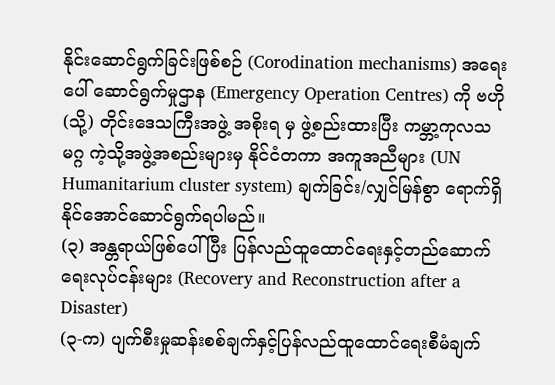နိုင်းဆောင်ရွက်ခြင်းဖြစ်စဉ် (Corodination mechanisms) အရေးပေါ် ဆောင်ရွက်မှုဌာန (Emergency Operation Centres) ကို ဗဟို (သို့) တိုင်းဒေသကြီးအဖွဲ့ အစိုးရ မှ ဖွဲ့စည်းထားပြီး ကမ္ဘာ့ကုလသမဂ္ဂ ကဲ့သို့အဖွဲ့အစည်းများမှ နိုင်ငံတကာ အကူအညီများ (UN Humanitarium cluster system) ချက်ခြင်း/လျှင်မြန်စွာ ရောက်ရှိနိုင်အောင်ဆောင်ရွက်ရပါမည်။
(၃) အန္တရာယ်ဖြစ်ပေါ်ပြီး ပြန်လည်ထူထောင်ရေးနှင့်တည်ဆောက်ရေးလုပ်ငန်းများ (Recovery and Reconstruction after a Disaster)
(၃-က) ပျက်စီးမှုဆန်းစစ်ချက်နှင့်ပြန်လည်ထူထောင်ရေးစီမံချက်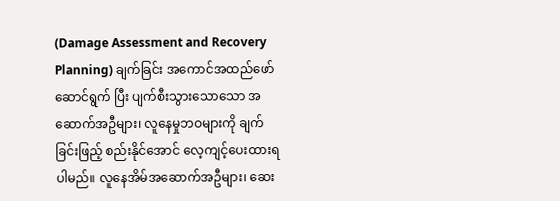(Damage Assessment and Recovery Planning) ချက်ခြင်း အကောင်အထည်ဖော်ဆောင်ရွက် ပြီး ပျက်စီးသွားသောသော အဆောက်အဦများ၊ လူနေမှုဘဝများကို ချက်ခြင်းဖြည့် စည်းနိုင်အောင် လေ့ကျင့်ပေးထားရပါမည်။ လူနေအိမ်အဆောက်အဦများ၊ ဆေး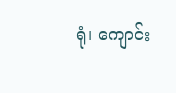ရုံ၊ ကျောင်း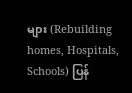များ (Rebuilding homes, Hospitals, Schools) ပြန်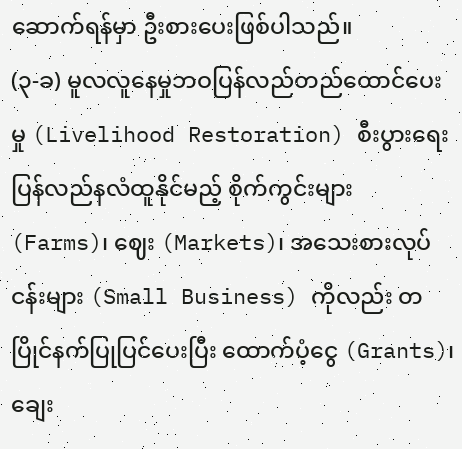ဆောက်ရန်မှာ ဦးစားပေးဖြစ်ပါသည်။
(၃-ခ) မူလလူနေမှုဘဝပြန်လည်တည်ထောင်ပေးမှု (Livelihood Restoration) စီးပွားရေးပြန်လည်နလံထူနိုင်မည့် စိုက်ကွင်းများ (Farms)၊ ဈေး (Markets)၊ အသေးစားလုပ်ငန်းများ (Small Business) ကိုလည်း တပြိုင်နက်ပြုပြင်ပေးပြီး ထောက်ပံ့ငွေ (Grants)၊ ချေး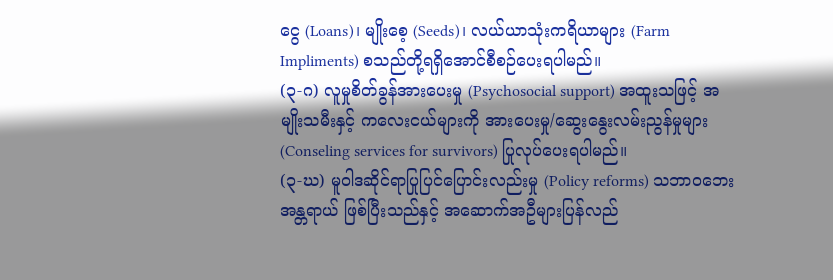ငွေ (Loans)၊ မျိုးစေ့ (Seeds)၊ လယ်ယာသုံးကရိယာများ (Farm Impliments) စသည်တို့ရရှိအောင်စီစဉ်ပေးရပါမည်။
(၃-ဂ) လူမှုစိတ်ခွန်အားပေးမှု (Psychosocial support) အထူးသဖြင့် အမျိုးသမီးနှင့် ကလေးငယ်များကို အားပေးမှု/ဆွေးနွေးလမ်းညွန်မှုများ (Conseling services for survivors) ပြုလုပ်ပေးရပါမည်။
(၃-ဃ) မူဝါဒဆိုင်ရာပြုပြင်ပြောင်းလည်းမှု (Policy reforms) သဘာဝဘေးအန္တရာယ် ဖြစ်ပြီးသည်နှင့် အဆောက်အဦများပြန်လည်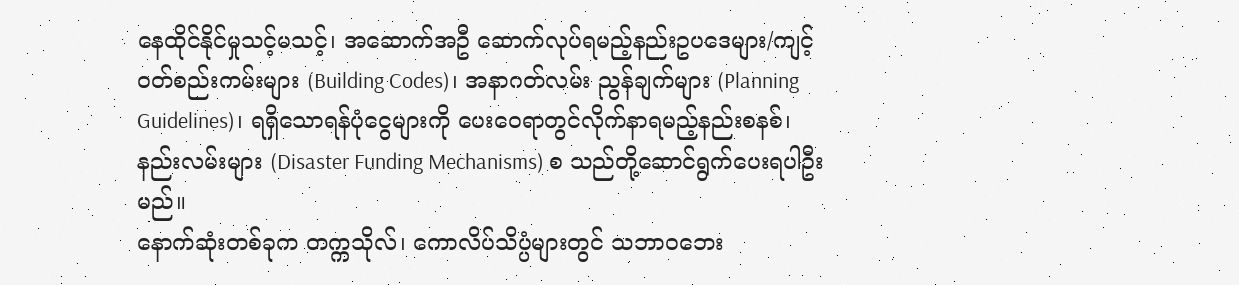နေထိုင်နိုင်မှုသင့်မသင့်၊ အဆောက်အဦ ဆောက်လုပ်ရမည့်နည်းဥပဒေများ/ကျင့်ဝတ်စည်းကမ်းများ (Building Codes)၊ အနာဂတ်လမ်း ညွန်ချက်များ (Planning Guidelines)၊ ရရှိသောရန်ပုံငွေများကို ပေးဝေရာတွင်လိုက်နာရမည့်နည်းစနစ်၊ နည်းလမ်းများ (Disaster Funding Mechanisms) စ သည်တို့ဆောင်ရွက်ပေးရပါဦးမည်။
နောက်ဆုံးတစ်ခုက တက္ကသိုလ်၊ ကောလိပ်သိပ္ပံများတွင် သဘာဝဘေး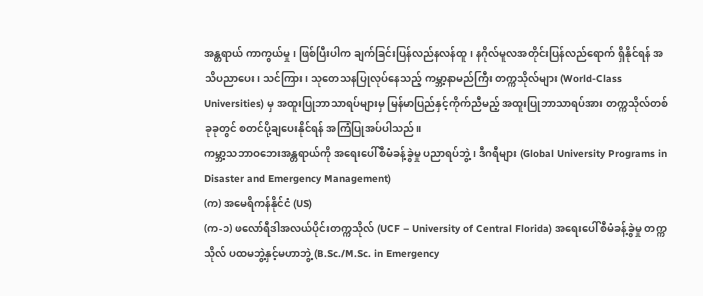အန္တရာယ် ကာကွယ်မှု၊ ဖြစ်ပြီးပါက ချက်ခြင်းပြန်လည်နလန်ထူ၊ နဂိုလ်မူလအတိုင်းပြန်လည်ရောက် ရှိနိုင်ရန် အသိပညာပေး၊ သင်ကြား၊ သုတေသနပြုလုပ်နေသည့် ကမ္ဘာ့နာမည်ကြီး တက္ကသိုလ်များ (World-Class Universities) မှ အထူးပြုဘာသာရပ်များမှ မြန်မာပြည်နှင့်ကိုက်ညီမည့် အထူးပြုဘာသာရပ်အား တက္ကသိုလ်တစ်ခုခုတွင် စတင်ပို့ချပေးနိုင်ရန် အကြံပြုအပ်ပါသည်။
ကမ္ဘာ့သဘာဝဘေးအန္တရာယ်ကို အရေးပေါ်စီမံခန့်ခွဲမှု ပညာရပ်ဘွဲ့၊ ဒီဂရီများ (Global University Programs in Disaster and Emergency Management)
(က) အမေရိကန်နိုင်ငံ (US)
(က-၁) ဖလော်ရီဒါအလယ်ပိုင်းတက္ကသိုလ် (UCF – University of Central Florida) အရေးပေါ်စီမံခန့်ခွဲမှု တက္ကသိုလ် ပထမဘွဲ့နှင့်မဟာဘွဲ့ (B.Sc./M.Sc. in Emergency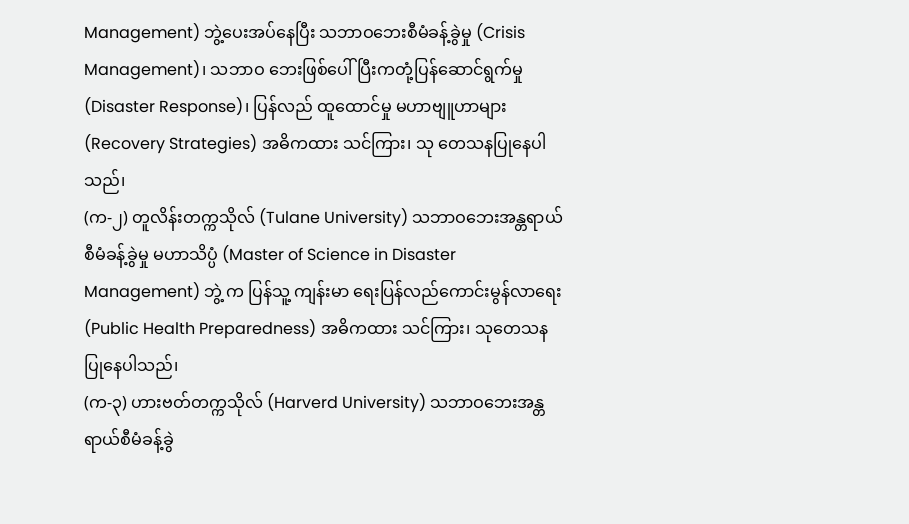Management) ဘွဲ့ပေးအပ်နေပြီး သဘာဝဘေးစီမံခန့်ခွဲမှု (Crisis Management)၊ သဘာဝ ဘေးဖြစ်ပေါ်ပြီးကတုံ့ပြန်ဆောင်ရွက်မှု (Disaster Response)၊ ပြန်လည် ထူထောင်မှု မဟာဗျူဟာများ (Recovery Strategies) အဓိကထား သင်ကြား၊ သု တေသနပြုနေပါသည်၊
(က-၂) တူလိန်းတက္ကသိုလ် (Tulane University) သဘာဝဘေးအန္တရာယ်စီမံခန့်ခွဲမှု မဟာသိပ္ပံ (Master of Science in Disaster Management) ဘွဲ့ က ပြန်သူ့ ကျန်းမာ ရေးပြန်လည်ကောင်းမွန်လာရေး (Public Health Preparedness) အဓိကထား သင်ကြား၊ သုတေသနပြုနေပါသည်၊
(က-၃) ဟားဗတ်တက္ကသိုလ် (Harverd University) သဘာဝဘေးအန္တရာယ်စီမံခန့်ခွဲ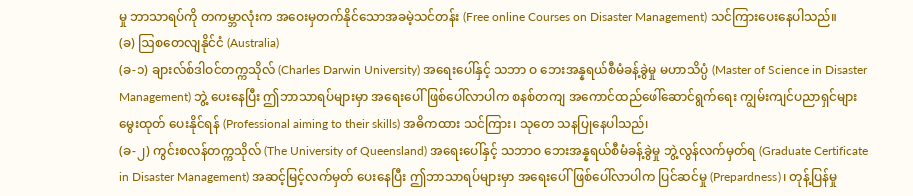မှု ဘာသာရပ်ကို တကမ္ဘာလုံးက အဝေးမှတက်နိုင်သောအခမဲ့သင်တန်း (Free online Courses on Disaster Management) သင်ကြားပေးနေပါသည်။
(ခ) ဩစတေလျနိုင်ငံ (Australia)
(ခ-၁) ချားလ်စ်ဒါဝင်တက္ကသိုလ် (Charles Darwin University) အရေးပေါ်နှင့် သဘာ ဝ ဘေးအန္နရယ်စီမံခန့်ခွဲမှု မဟာသိပ္ပံ (Master of Science in Disaster Management) ဘွဲ့ ပေးနေပြီး ဤဘာသာရပ်များမှာ အရေးပေါ်ဖြစ်ပေါ်လာပါက စနစ်တကျ အကောင်ထည်ဖေါ်ဆောင်ရွက်ရေး ကျွမ်းကျင်ပညာရှင်များမွေးထုတ် ပေးနိုင်ရန် (Professional aiming to their skills) အဓိကထား သင်ကြား၊ သုတေ သနပြုနေပါသည်၊
(ခ-၂) ကွင်းစလန်တက္ကသိုလ် (The University of Queensland) အရေးပေါ်နှင့် သဘာဝ ဘေးအန္နရယ်စီမံခန့်ခွဲမှု ဘွဲ့လွန်လက်မှတ်ရ (Graduate Certificate in Disaster Management) အဆင့်မြင့်လက်မှတ် ပေးနေပြီး ဤဘာသာရပ်များမှာ အရေးပေါ်ဖြစ်ပေါ်လာပါက ပြင်ဆင်မှု (Prepardness)၊ တုန့်ပြန်မှု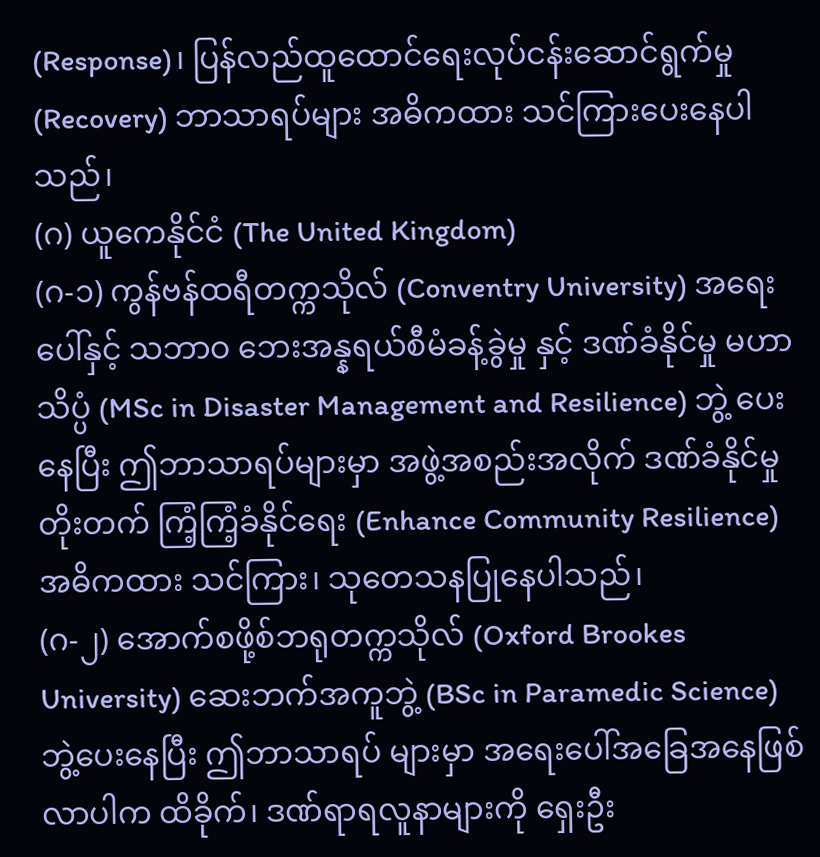(Response)၊ ပြန်လည်ထူထောင်ရေးလုပ်ငန်းဆောင်ရွက်မှု (Recovery) ဘာသာရပ်များ အဓိကထား သင်ကြားပေးနေပါသည်၊
(ဂ) ယူကေနိုင်ငံ (The United Kingdom)
(ဂ-၁) ကွန်ဗန်ထရီတက္ကသိုလ် (Conventry University) အရေးပေါ်နှင့် သဘာဝ ဘေးအန္နရယ်စီမံခန့်ခွဲမှု နှင့် ဒဏ်ခံနိုင်မှု မဟာသိပ္ပံ (MSc in Disaster Management and Resilience) ဘွဲ့ ပေးနေပြီး ဤဘာသာရပ်များမှာ အဖွဲ့အစည်းအလိုက် ဒဏ်ခံနိုင်မှု တိုးတက် ကြံ့ကြံ့ခံနိုင်ရေး (Enhance Community Resilience) အဓိကထား သင်ကြား၊ သုတေသနပြုနေပါသည်၊
(ဂ-၂) အောက်စဖို့စ်ဘရုတက္ကသိုလ် (Oxford Brookes University) ဆေးဘက်အကူဘွဲ့ (BSc in Paramedic Science) ဘွဲ့ပေးနေပြီး ဤဘာသာရပ် များမှာ အရေးပေါ်အခြေအနေဖြစ်လာပါက ထိခိုက်၊ ဒဏ်ရာရလူနာများကို ရှေးဦး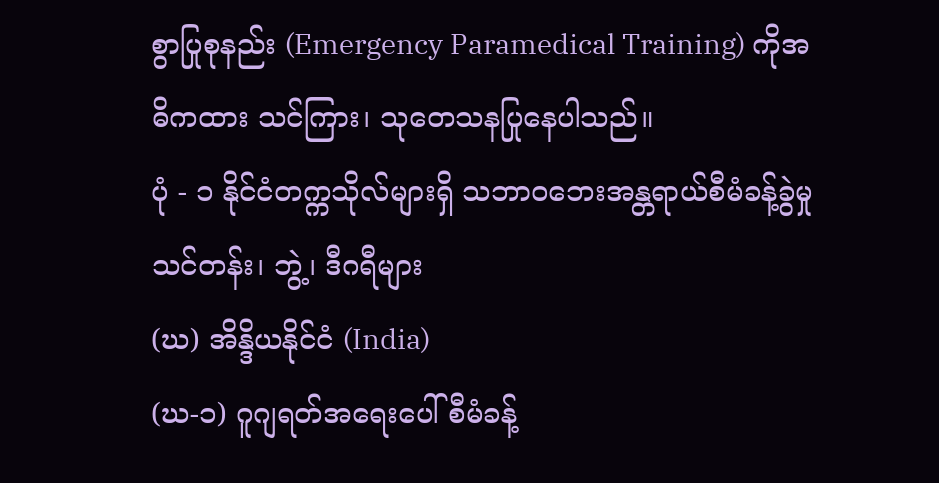စွာပြုစုနည်း (Emergency Paramedical Training) ကိုအဓိကထား သင်ကြား၊ သုတေသနပြုနေပါသည်။
ပုံ - ၁ နိုင်ငံတက္ကသိုလ်များရှိ သဘာဝဘေးအန္တရာယ်စီမံခန့်ခွဲမှု သင်တန်း၊ ဘွဲ့၊ ဒီဂရီများ
(ဃ) အိန္ဒိယနိုင်ငံ (India)
(ဃ-၁) ဂူဂျရတ်အရေးပေါ်စီမံခန့်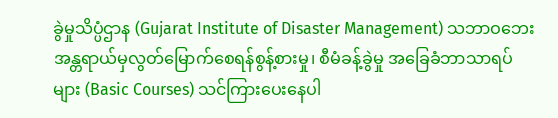ခွဲမှုသိပ္ပံဌာန (Gujarat Institute of Disaster Management) သဘာဝဘေးအန္တရာယ်မှလွတ်မြောက်စေရန်စွန့်စားမှု၊ စီမံခန့်ခွဲမှု အခြေခံဘာသာရပ်များ (Basic Courses) သင်ကြားပေးနေပါ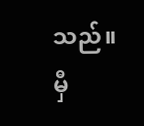သည်။
မှီ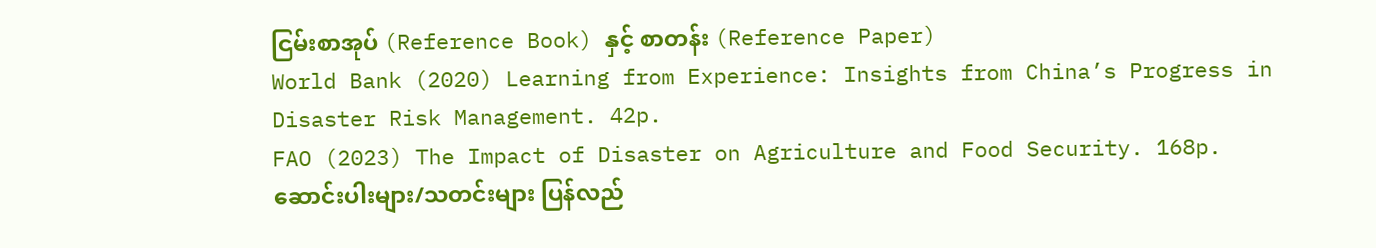ငြမ်းစာအုပ် (Reference Book) နှင့် စာတန်း (Reference Paper)
World Bank (2020) Learning from Experience: Insights from China’s Progress in Disaster Risk Management. 42p.
FAO (2023) The Impact of Disaster on Agriculture and Food Security. 168p.
ဆောင်းပါးများ/သတင်းများ ပြန်လည်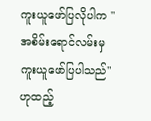ကူးယူဖော်ပြလိုပါက "အစိမ်းရောင်လမ်းမှ ကူးယူဖော်ပြပါသည်" ဟုထည့်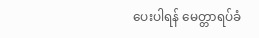ပေးပါရန် မေတ္တာရပ်ခံ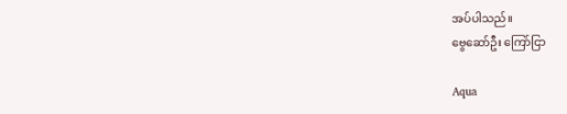အပ်ပါသည်။
ဗွေဆော်ဦး ကြော်ငြာ

Aqua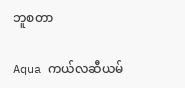ဘူစတာ

Aqua ကယ်လဆီယမ်